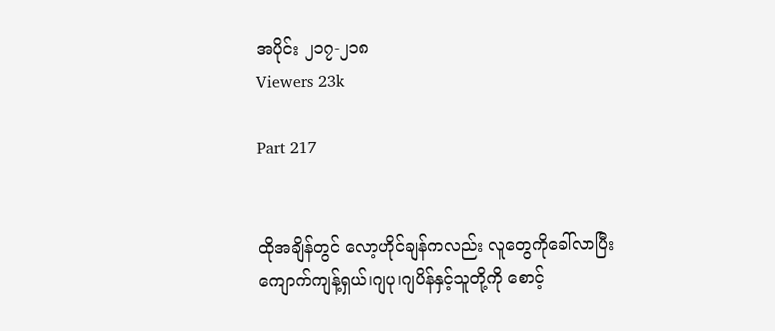အပိုင်း ၂၁၇-၂၁၈
Viewers 23k

Part 217


ထိုအချိန်တွင် လော့ဟိုင်ချန်ကလည်း လူတွေကိုခေါ်လာပြီး ကျောက်ကျန့်ရှယ်၊ဂျပု၊ဂျပိန်နှင့်သူတို့ကို စောင့်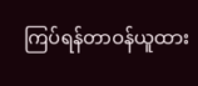ကြပ်ရန်တာဝန်ယူထား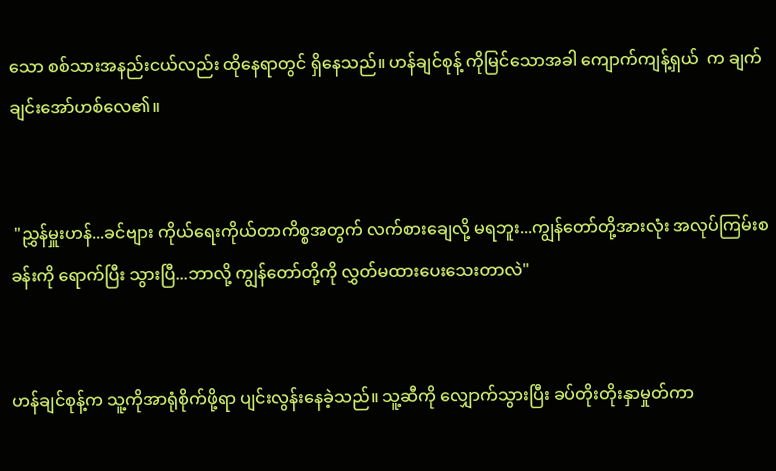သော စစ်သားအနည်းငယ်လည်း ထိုနေရာတွင် ရှိနေသည်။ ဟန်ချင်စုန့် ကိုမြင်သောအခါ ကျောက်ကျန့်ရှယ်  က ချက်ချင်းအော်ဟစ်လေ၏။


 "ညွှန်မှူးဟန်...ခင်ဗျား ကိုယ်ရေးကိုယ်တာကိစ္စအတွက် လက်စားချေလို့ မရဘူး...ကျွန်တော်တို့အားလုံး အလုပ်ကြမ်းစခန်းကို ရောက်ပြီး သွားပြီ...ဘာလို့ ကျွန်တော်တို့ကို လွှတ်မထားပေးသေးတာလဲ"


ဟန်ချင်စုန့်က သူ့ကိုအာရုံစိုက်ဖို့ရာ ပျင်းလွန်းနေခဲ့သည်။ သူ့ဆီကို လျှောက်သွားပြီး ခပ်တိုးတိုးနှာမှုတ်ကာ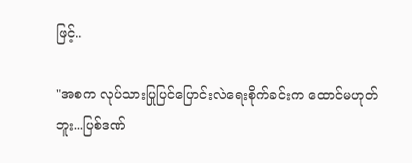ဖြင့်..

"အစက လုပ်သားပြုပြင်ပြောင်းလဲရေးစိုက်ခင်းက ထောင်မဟုတ်ဘူး...ပြစ်ဒဏ်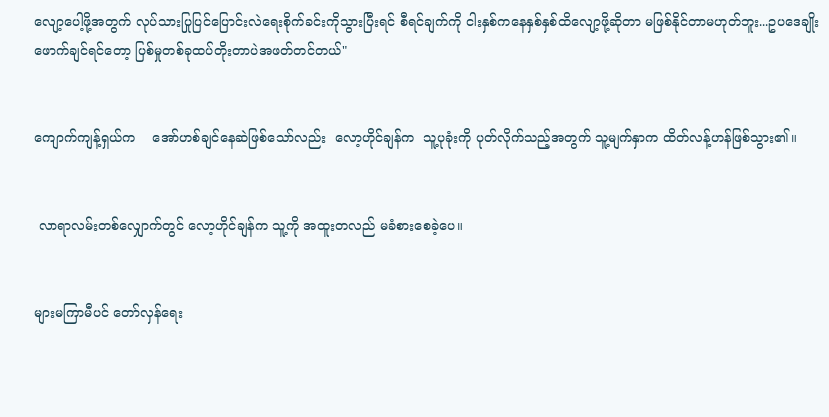လျော့ပေါ့ဖို့အတွက် လုပ်သားပြုပြင်ပြောင်းလဲရေးစိုက်ခင်းကိုသွားပြီးရင် စီရင်ချက်ကို ငါးနှစ်ကနေနှစ်နှစ်ထိလျော့ဖို့ဆိုတာ မဖြစ်နိုင်တာမဟုတ်ဘူး...ဥပဒေချိုးဖောက်ချင်ရင်တော့ ပြစ်မှုတစ်ခုထပ်တိုးတာပဲအဖတ်တင်တယ်"


ကျောက်ကျန့်ရှယ်က    အော်ဟစ်ချင်နေဆဲဖြစ်သော်လည်း  လော့ဟိုင်ချန်က  သူ့ပုခုံးကို ပုတ်လိုက်သည့်အတွက် သူ့မျက်နှာက ထိတ်လန့်ဟန်ဖြစ်သွား၏။


 လာရာလမ်းတစ်လျှောက်တွင် လော့ဟိုင်ချန်က သူ့ကို အထူးတလည် မခံစားစေခဲ့ပေ။


များမကြာမီပင် တော်လှန်ရေး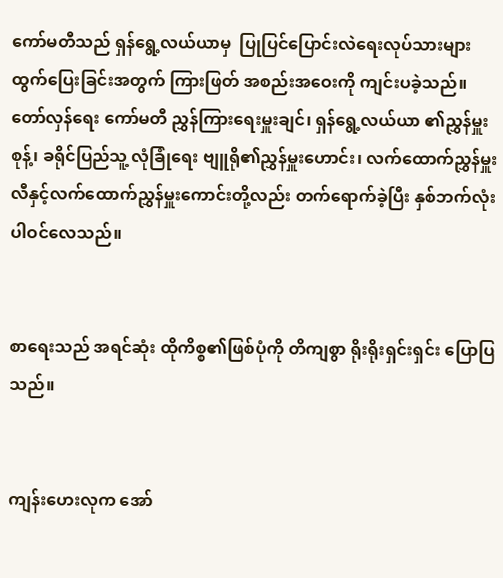ကော်မတီသည် ရှန်ရွေ့လယ်ယာမှ  ပြုပြင်ပြောင်းလဲရေးလုပ်သားများ ထွက်ပြေးခြင်းအတွက် ကြားဖြတ် အစည်းအဝေးကို ကျင်းပခဲ့သည်။ တော်လှန်ရေး ကော်မတီ ညွှန်ကြားရေးမှူးချင်၊ ရှန်ရွေ့လယ်ယာ ၏ညွှန်မှူးစုန့်၊ ခရိုင်ပြည်သူ့ လုံခြုံရေး ဗျူရို၏ညွှန်မှူးဟောင်း၊ လက်ထောက်ညွှန်မှူးလီနှင့်လက်ထောက်ညွှန်မှူးကောင်းတို့လည်း တက်ရောက်ခဲ့ပြီး နှစ်ဘက်လုံးပါဝင်လေသည်။


စာရေးသည် အရင်ဆုံး ထိုကိစ္စ၏ဖြစ်ပုံကို တိကျစွာ ရိုးရိုးရှင်းရှင်း ပြောပြသည်။


ကျန်းဟေးလုက အော်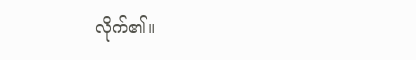လိုက်၏။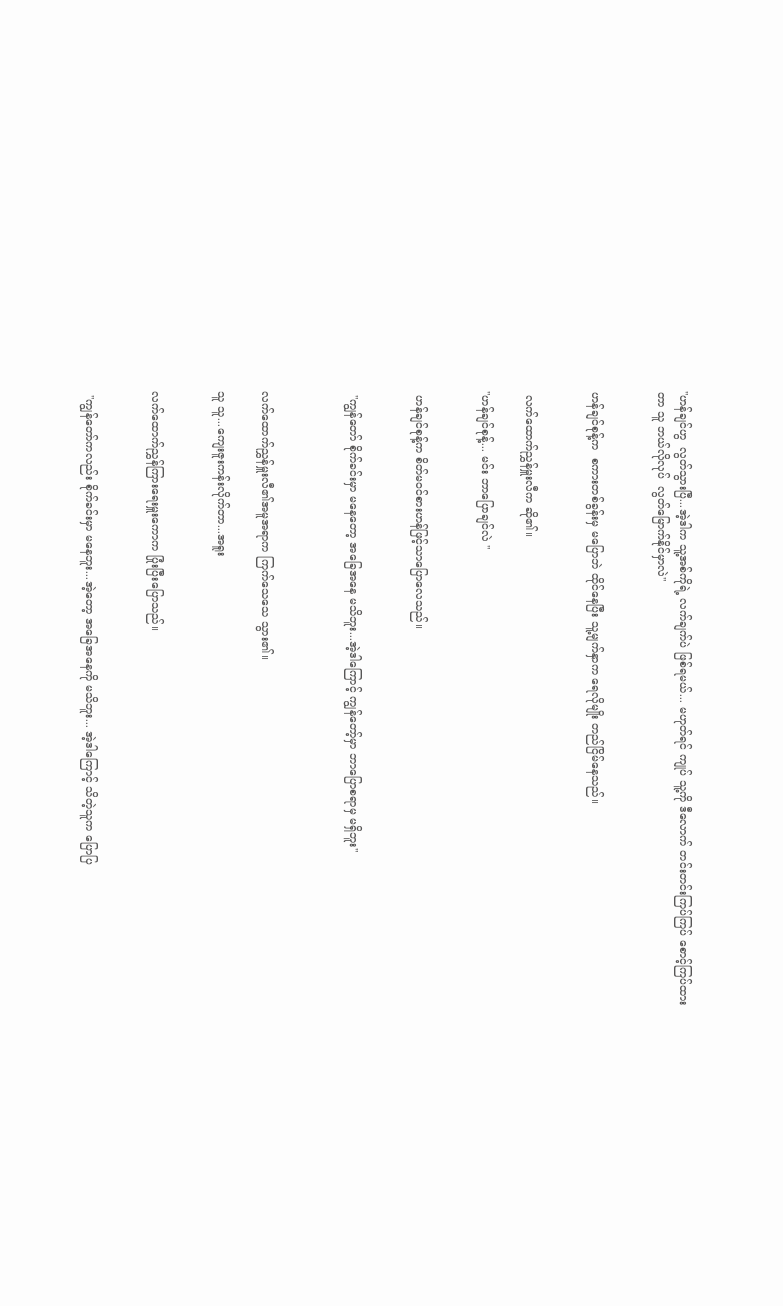"ဟန်ချင်ဟွ  လွတ်သွားပြီ...အဲ့ဒါက သူ့အစ်ကိုရဲ့ လက်ချက်ပဲ ဖြစ်ရမယ်... မဟုတ်ရင် ကျုပ် သူ့ကို ဒီလောက် တင်းတင်းကြပ်ကြပ် စောင့်ကြပ်ထားတာ သူ ဘယ်လိုလုပ်  လွတ်မြောက်နိုင်မှာလဲ"


ဟန်ချင်စုန့်က  စကားတစ်ခွန်းမှ မပြောဘဲ ထိုင်နေပြီး သူ့မျက်နှာက ရေလိုမျိုး တည်ငြိမ်နေသည်။


 လက်ထောက်ညွှန်မှူးလီက ဆို၏။

"ဟန်ချင်စုန့်... မင်း ဘာပြောချင်လဲ "


 ဟန်ချင်စုန့်က စိတ်မဝင်စားဟန်ဖြင့်သာပြောလေသည်။


 "ကျွန်တော် စိုက်ခင်းမှာ မနေတော့ အခြေအနေ မသိဘူး...အဲ့ဒါကြောင့် ကျွန်တော့်မှာ ဘာပြောစရာမှ မရှိဘူး"



လက်ထောက်ညွှန်မှူးလီ၏အမူအရာက ကြက်သေသေ သွား၏။

သူ သူ...ကျေးဇူးကန်းလိုက်တာ...အရူး


လက်ထောက်ညွှန်ကြားရေးမှူးကောက ပြုံးပြီးပြောသည်။


 "ကျွန်တော်ကလည်း စိုက်ခင်းမှာ မနေဘူး...အဲ့တော့ အခြေအနေကို မသိဘူး... အဲ့ဒါကြောင့် သိတဲ့သူက ပြောပြ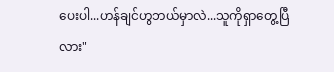ပေးပါ...ဟန်ချင်ဟွဘယ်မှာလဲ...သူကိုရှာတွေ့ပြီလား"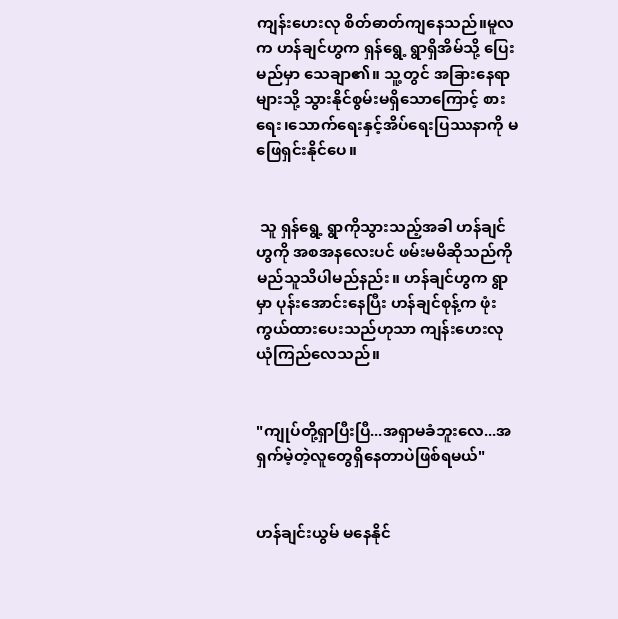ကျန်းဟေးလု စိတ်ဓာတ်ကျနေသည်။မူလက ဟန်ချင်ဟွက ရှန်ရွေ့ ရွာရှိအိမ်သို့ ပြေးမည်မှာ သေချာ၏။ သူ့တွင် အခြားနေရာများသို့ သွားနိုင်စွမ်းမရှိသောကြောင့် စားရေး၊သောက်ရေးနှင့်အိပ်ရေးပြဿနာကို မဖြေရှင်းနိုင်ပေ။


 သူ ရှန်ရွေ့ ရွာကိုသွားသည့်အခါ ဟန်ချင်ဟွကို အစအနလေးပင် ဖမ်းမမိဆိုသည်ကိုမည်သူသိပါမည်နည်း။ ဟန်ချင်ဟွက ရွာမှာ ပုန်းအောင်းနေပြီး ဟန်ချင်စုန့်က ဖုံးကွယ်ထားပေးသည်ဟုသာ ကျန်းဟေးလု ယုံကြည်လေသည်။


"ကျုပ်တို့ရှာပြီးပြီ...အရှာမခံဘူးလေ...အရှက်မဲ့တဲ့လူတွေရှိနေတာပဲဖြစ်ရမယ်"


ဟန်ချင်းယွမ် မနေနိုင်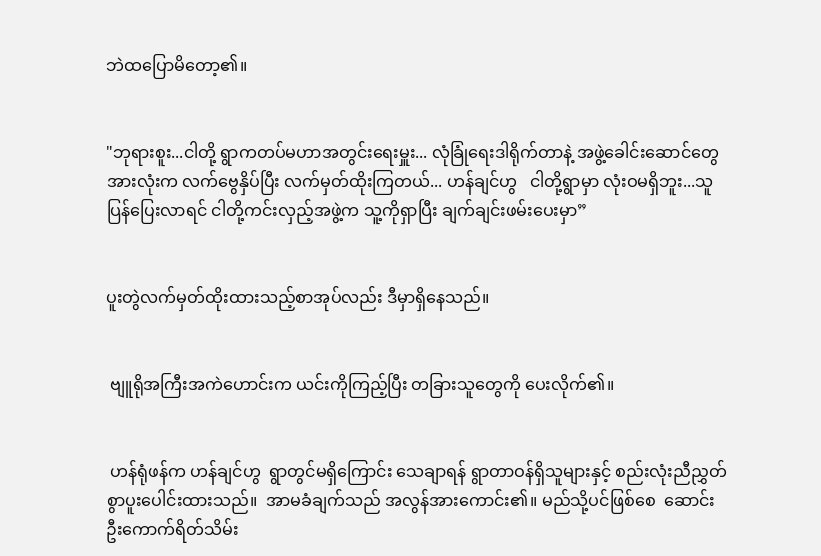ဘဲထပြောမိတော့၏။


"ဘုရားစူး...ငါတို့ ရွာကတပ်မဟာအတွင်းရေးမှူး... လုံခြုံရေးဒါရိုက်တာနဲ့ အဖွဲ့ခေါင်းဆောင်တွေအားလုံးက လက်ဗွေနှိပ်ပြီး လက်မှတ်ထိုးကြတယ်... ဟန်ချင်ဟွ   ငါတို့ရွာမှာ လုံးဝမရှိဘူး...သူပြန်ပြေးလာရင် ငါတို့ကင်းလှည့်အဖွဲ့က သူ့ကိုရှာပြီး ချက်ချင်းဖမ်းပေးမှာ”


ပူးတွဲလက်မှတ်ထိုးထားသည့်စာအုပ်လည်း ဒီမှာရှိနေသည်။


 ဗျူရိုအကြီးအကဲဟောင်းက ယင်းကိုကြည့်ပြီး တခြားသူတွေကို ပေးလိုက်၏။


 ဟန်ရုံဖန်က ဟန်ချင်ဟွ  ရွာတွင်မရှိကြောင်း သေချာရန် ရွာတာဝန်ရှိသူများနှင့် စည်းလုံးညီညွှတ်စွာပူးပေါင်းထားသည်။  အာမခံချက်သည် အလွန်အားကောင်း၏။ မည်သို့ပင်ဖြစ်စေ  ဆောင်းဦးကောက်ရိတ်သိမ်း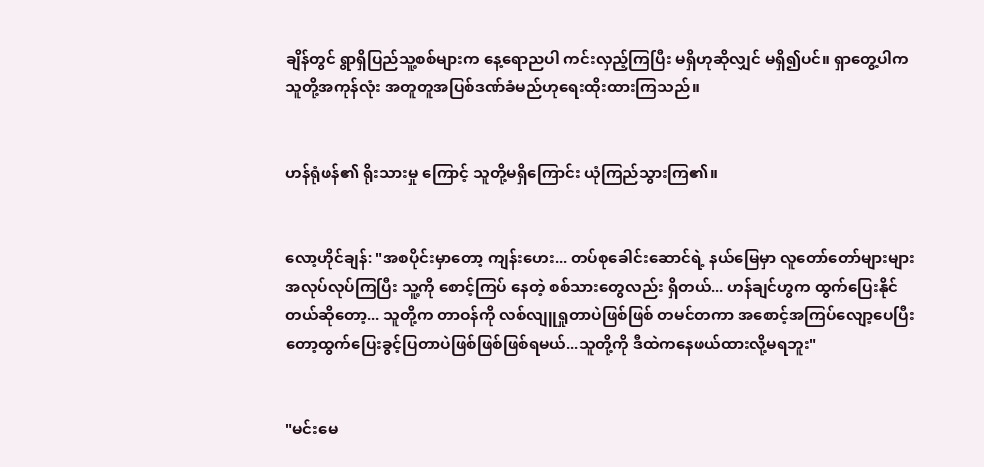ချိန်တွင် ရွာရှိပြည်သူ့စစ်များက နေ့ရောညပါ ကင်းလှည့်ကြပြီး မရှိဟုဆိုလျှင် မရှိ၍ပင်။ ရှာတွေ့ပါက သူတို့အကုန်လုံး အတူတူအပြစ်ဒဏ်ခံမည်ဟုရေးထိုးထားကြသည်။


ဟန်ရုံဖန်၏ ရိုးသားမှု ကြောင့် သူတို့မရှိကြောင်း ယုံကြည်သွားကြ၏။


လော့ဟိုင်ချန်: "အစပိုင်းမှာတော့ ကျန်းဟေး... တပ်စုခေါင်းဆောင်ရဲ့ နယ်မြေမှာ လူတော်တော်များများ အလုပ်လုပ်ကြပြီး သူ့ကို စောင့်ကြပ် နေတဲ့ စစ်သားတွေလည်း ရှိတယ်... ဟန်ချင်ဟွက ထွက်ပြေးနိုင်တယ်ဆိုတော့... သူတို့က တာဝန်ကို လစ်လျူရှုတာပဲဖြစ်ဖြစ် တမင်တကာ အစောင့်အကြပ်လျော့ပေပြီးတော့ထွက်ပြေးခွင့်ပြတာပဲဖြစ်ဖြစ်ဖြစ်ရမယ်...သူတို့ကို ဒီထဲကနေဖယ်ထားလို့မရဘူး"


"မင်းမေ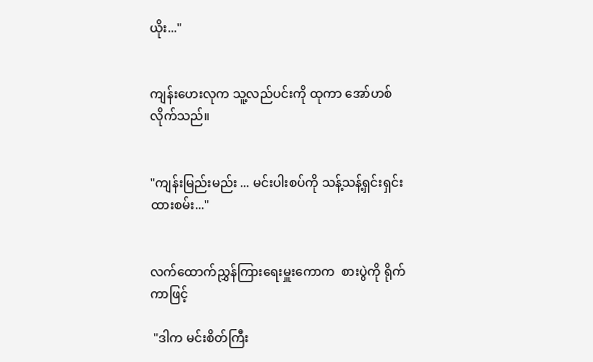ယိုး..."


ကျန်းဟေးလုက သူ့လည်ပင်းကို ထုကာ အော်ဟစ်လိုက်သည်။


"ကျန်းမြည်းမည်း ... မင်းပါးစပ်ကို သန့်သန့်ရှင်းရှင်းထားစမ်း..."


လက်ထောက်ညွှန်ကြားရေးမှူးကောက  စားပွဲကို ရိုက်ကာဖြင့်

 "ဒါက မင်းစိတ်ကြီး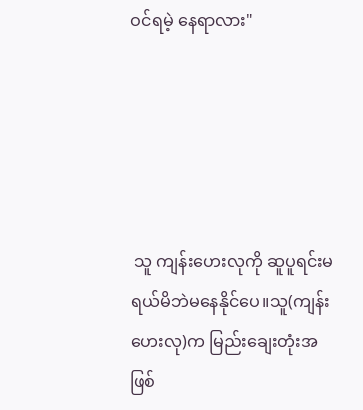ဝင်ရမဲ့ နေရာလား"





 သူ ကျန်းဟေးလုကို ဆူပူရင်းမရယ်မိဘဲမနေနိုင်ပေ။သူ(ကျန်းဟေးလု)က မြည်းချေးတုံးအဖြစ်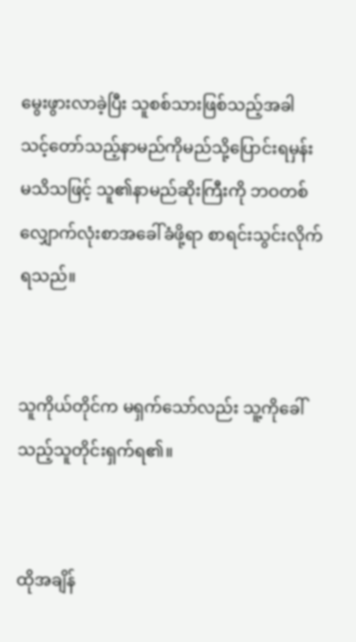မွေးဖွားလာခဲ့ပြီး သူစစ်သားဖြစ်သည့်အခါ သင့်တော်သည့်နာမည်ကိုမည်သို့ပြောင်းရမှန်း မသိသဖြင့် သူ၏နာမည်ဆိုးကြီးကို ဘဝတစ်လျှောက်လုံးစာအခေါ်ခံဖို့ရာ စာရင်းသွင်းလိုက်ရသည်။


သူကိုယ်တိုင်က မရှက်သော်လည်း သူ့ကိုခေါ်သည့်သူတိုင်းရှက်ရ၏။


ထိုအချိန်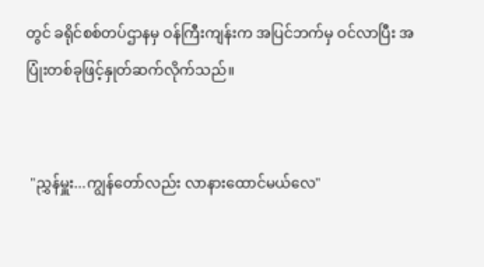တွင် ခရိုင်စစ်တပ်ဌာနမှ ဝန်ကြီးကျန်းက အပြင်ဘက်မှ ဝင်လာပြီး အပြုံးတစ်ခုဖြင့်နှုတ်ဆက်လိုက်သည်။


 "ညွှန်မှူး...ကျွန်တော်လည်း လာနားထောင်မယ်လေ"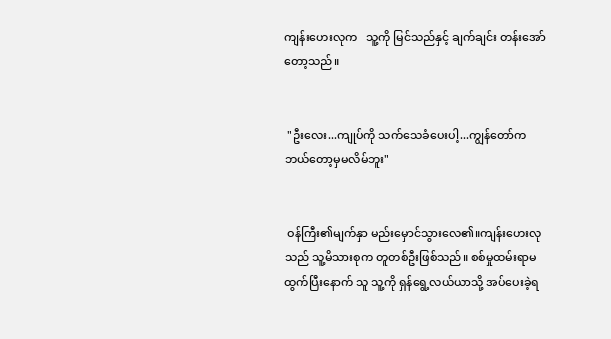ကျန်းဟေးလုက   သူ့ကို မြင်သည်နှင့် ချက်ချင်း တန်းအော်တော့သည်။


 "ဦးလေး...ကျုပ်ကို သက်သေခံပေးပါ့...ကျွန်တော်က  ဘယ်တော့မှမလိမ်ဘူး"


 ဝန်ကြီး၏မျက်နှာ မည်းမှောင်သွားလေ၏။ကျန်းဟေးလုသည် သူ့မိသားစုက တူတစ်ဦးဖြစ်သည်။ စစ်မှုထမ်းရာမထွက်ပြီးနောက် သူ သူ့ကို ရှန်ရွေ့လယ်ယာသို့ အပ်ပေးခဲ့ရ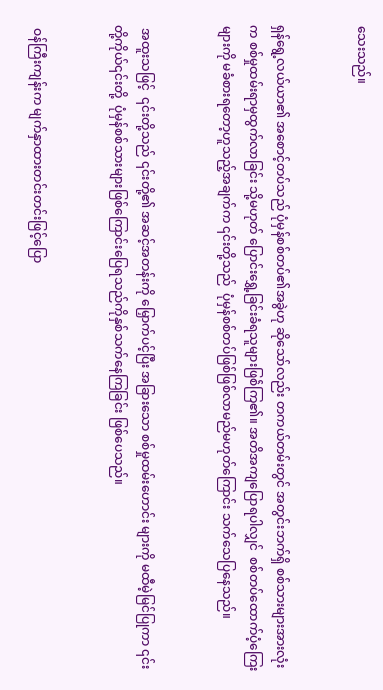သေးသည်။


ရှန်ရွေ့လယ်ယာ၏ အစောင့်တပ်သည် ပုံမှန်စစ်တပ်၏အခွဲဟု ဆိုသော်လည်း တကယ်တမ်းတွင် အတွင်းဘက်ရှိ စစ်သားများအားလုံးက စစ်မှုထမ်းရာမှထွက်လာခြင်း သို့မဟုတ် ပြောင်းရွှေ့ခြင်းခံရသူများဖြစ်ဲကြ၏။ အတိအကျပြောရပါလျှင်  စစ်တပ်ထောက်ပံ့ကြေးများကို မခံစားရတော့ဟူသည့်အချက်က ၎င်းတို့သည်  ပုံမှန်စစ်တပ်ဖြစ်ဖြစ်လာမည်မဟုတ်ကြောင်း သက်သေပြနေသည်။


 အထူးသဖြင့်  ၎င်းတို့သည် ၎င်းတို့၏ အဆင့်အတန်းကို မြှောက်ပင့်ပြီး အခြားသော စစ်မှုထမ်းဟောင်း များကို မထီမဲ့မြင်ပြုကာ ၎င်းတို့ကိုယ်၎င်းတို့  ပုံမှန်စစ်သားများဖြစ်ကြောင်းပြေရသည်ကိုနှစ်သက်နေကြခြင်း ဖြစ်ပေသည်။


 ဝန်ကြီးကျန်းက မျက်နှာထားတင်းတင်းဖြင့်ပြော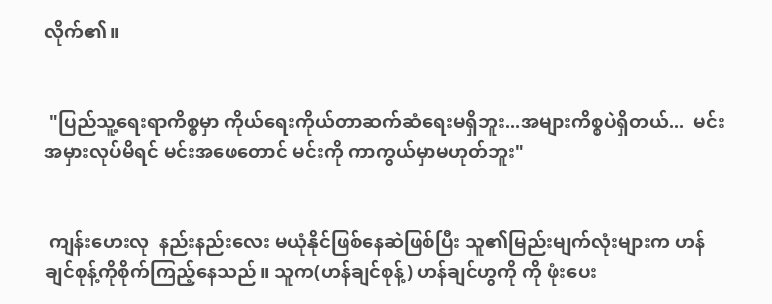လိုက်၏။


 "ပြည်သူ့ရေးရာကိစ္စမှာ ကိုယ်ရေးကိုယ်တာဆက်ဆံရေးမရှိဘူး...အများကိစ္စပဲရှိတယ်...  မင်းအမှားလုပ်မိရင် မင်းအဖေတောင် မင်းကို ကာကွယ်မှာမဟုတ်ဘူး"


 ကျန်းဟေးလု  နည်းနည်းလေး မယုံနိုင်ဖြစ်နေဆဲဖြစ်ပြီး သူ၏မြည်းမျက်လုံးများက ဟန်ချင်စုန့်ကိုစိုက်ကြည့်နေသည်။ သူက(ဟန်ချင်စုန့်) ဟန်ချင်ဟွကို ကို ဖုံးပေး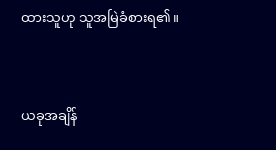ထားသူဟု သူအမြဲခံစားရ၏။


ယခုအချိန်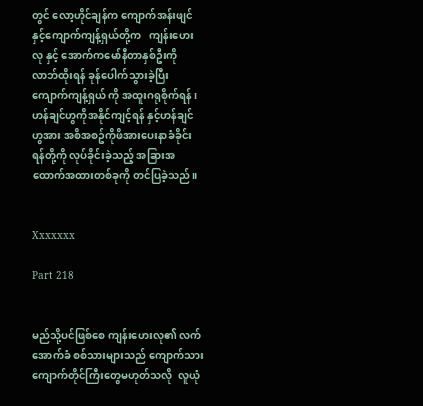တွင် လော့ဟိုင်ချန်က ကျောက်အန်းဖျင်  နှင့်ကျောက်ကျန့်ရှယ်တို့က   ကျန်းဟေးလု နှင့် အောက်ကမော်နီတာနှစ်ဦးကို လာဘ်ထိုးရန် ခုန်ပေါက်သွားခဲ့ပြီး ကျောက်ကျန့်ရှယ် ကို အထူးဂရုစိုက်ရန်၊ ဟန်ချင်ဟွကိုအနိုင်ကျင့်ရန် နှင့်ဟန်ချင်ဟွအား အစိအစဥ်ကိုဖိအားပေးနာခံခိုင်းရန်တို့ကို လုပ်ခိုင်းခဲ့သည့် အခြားအထောက်အထားတစ်ခုကို တင်ပြခဲ့သည်။


Xxxxxxx

Part 218


မည်သို့ပင်ဖြစ်စေ ကျန်းဟေးလု၏ လက်အောက်ခံ စစ်သားများသည် ကျောက်သားကျောက်တိုင်ကြီးတွေမဟုတ်သလို  လူယုံ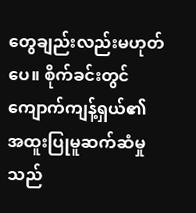တွေချည်းလည်းမဟုတ်ပေ။ စိုက်ခင်းတွင် ကျောက်ကျန့်ရှယ်၏ အထူးပြုမူဆက်ဆံမှုသည်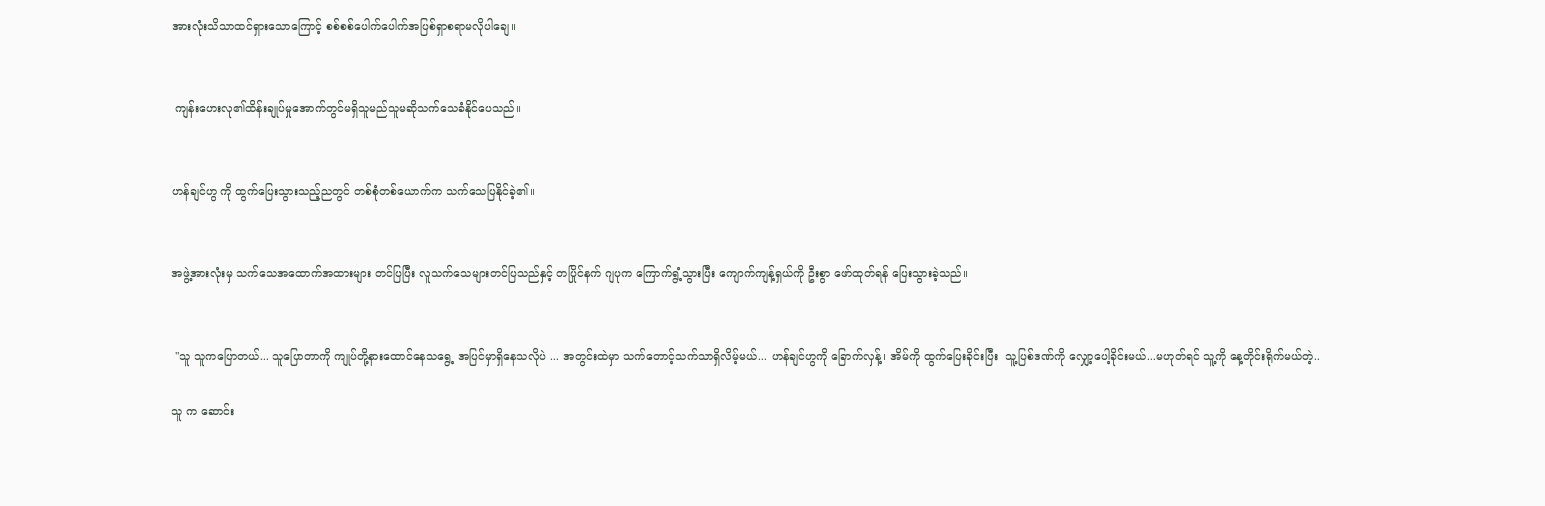အားလုံးသိသာထင်ရှားသောကြောင့် စစ်စစ်ပေါက်ပေါက်အပြစ်ရှာစရာမလိုပါချေ။


 ကျန်းဟေးလု၏ထိန်းချုပ်မှုအောက်တွင်မရှိသူမည်သူမဆိုသက်သေခံနိုင်ပေသည်။


ဟန်ချင်ဟွ ကို ထွက်ပြေးသွားသည့်ညတွင် တစ်စုံတစ်ယောက်က သက်သေပြနိုင်ခဲ့၏။


အဖွဲ့အားလုံးမှ သက်သေအထောက်အထားများ တင်ပြပြီး လူသက်သေများတင်ပြသည်နှင့် တပြိုင်နက် ဂျပုက ကြောက်ရွံ့သွားပြီး ကျောက်ကျန့်ရှယ်ကို ဦးစွာ ဖော်ထုတ်ရန် ပြေးသွားခဲ့သည်။


 "သူ သူကပြောတယ်... သူပြောတာကို ကျုပ်တို့နားထောင်နေသရွေ့ အပြင်မှာရှိနေသလိုပဲ ... အတွင်းထဲမှာ သက်တောင့်သက်သာရှိလိမ့်မယ်... ဟန်ချင်ဟွကို ခြောက်လှန့်၊ အိမ်ကို ထွက်ပြေးခိုင်းပြီး  သူ့ပြစ်ဒဏ်ကို လျှော့ပေါ့ခိုင်းမယ်...မဟုတ်ရင် သူ့ကို နေ့တိုင်းရိုက်မယ်တဲ့..

သူ က ဆောင်း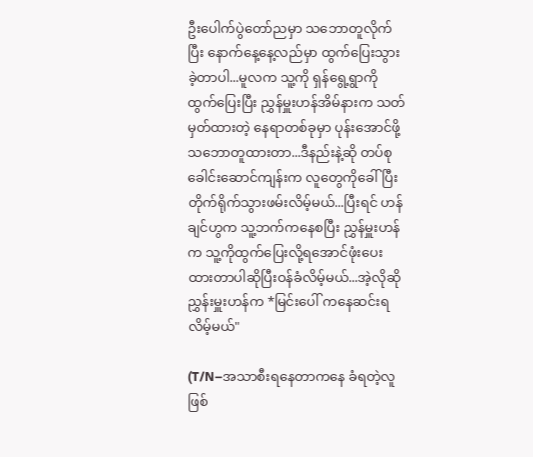ဦးပေါက်ပွဲတော်ညမှာ သဘောတူလိုက်ပြီး နောက်နေ့နေ့လည်မှာ ထွက်ပြေးသွားခဲ့တာပါ...မူလက သူ့ကို ရှန်ရွေ့ရွာကို ထွက်ပြေးပြီး ညွှန်မှူးဟန်အိမ်နားက သတ်မှတ်ထားတဲ့ နေရာတစ်ခုမှာ ပုန်းအောင်ဖို့ သဘောတူထားတာ...ဒီနည်းနဲ့ဆို တပ်စုခေါင်းဆောင်ကျန်းက လူတွေကိုခေါ်ပြီး တိုက်ရိုက်သွားဖမ်းလိမ့်မယ်...ပြီးရင် ဟန်ချင်ဟွက သူ့ဘက်ကနေစပြီး ညွှန်မှူးဟန်က သူ့ကိုထွက်ပြေးလို့ရအောင်ဖုံးပေးထားတာပါဆိုပြီးဝန်ခံလိမ့်မယ်...အဲ့လိုဆို ညွှန်းမှူးဟန်က *မြင်းပေါ် ကနေဆင်းရလိမ့်မယ်"

(T/N–အသာစီးရနေတာကနေ ခံရတဲ့လူဖြစ်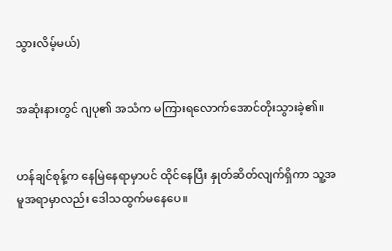သွားလိမ့်မယ်)


အဆုံးနားတွင် ဂျပု၏ အသံက မကြားရလောက်အောင်တိုးသွားခဲ့၏။


ဟန်ချင်စုန့်က နေမြဲနေရာမှာပင် ထိုင်နေပြီး နှုတ်ဆိတ်လျက်ရှိကာ သူ့အမူအရာမှာလည်း ဒေါသထွက်မနေပေ။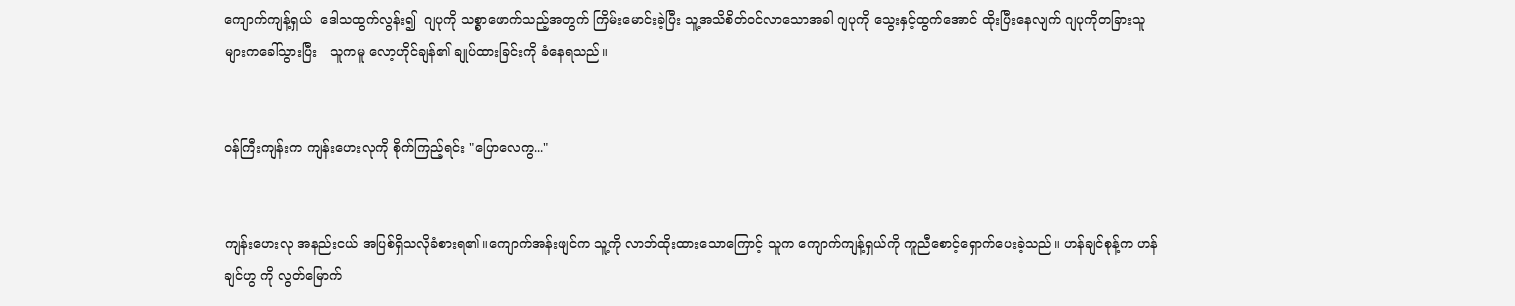ကျောက်ကျန့်ရှယ်  ဒေါသထွက်လွန်း၍  ဂျပုကို သစ္စာဖောက်သည့်အတွက် ကြိမ်းမောင်းခဲ့ပြီး သူ့အသိစိတ်ဝင်လာသောအခါ ဂျပုကို သွေးနှင့်ထွက်အောင် ထိုးပြီးနေလျက် ဂျပုကိုတခြားသူများကခေါ်သွားပြီး   သူကမူ လော့ဟိုင်ချန်၏ ချုပ်ထားခြင်းကို ခံနေရသည်။


ဝန်ကြီးကျန်းက ကျန်းဟေးလုကို စိုက်ကြည့်ရင်း "ပြောလေကွ..."


ကျန်းဟေးလု အနည်းငယ် အပြစ်ရှိသလိုခံစားရ၏။ကျောက်အန်းဖျင်က သူ့ကို လာဘ်ထိုးထားသောကြောင့် သူက ကျောက်ကျန့်ရှယ်ကို ကူညီစောင့်ရှောက်ပေးခဲ့သည်။ ဟန်ချင်စုန့်က ဟန်ချင်ဟွ ကို လွတ်မြောက်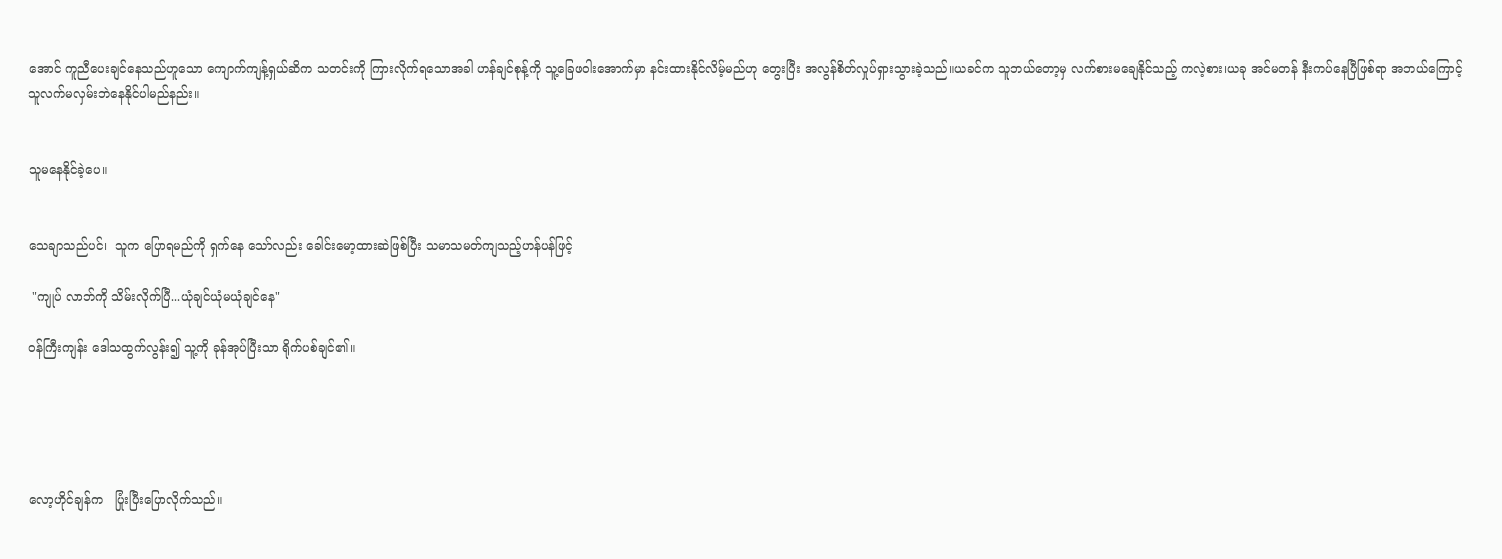အောင် ကူညီပေးချင်နေသည်ဟူသော ကျောက်ကျန့်ရှယ်ဆိက သတင်းကို ကြားလိုက်ရသောအခါ ဟန်ချင်စုန့်ကို သူ့ခြေဖဝါးအောက်မှာ နင်းထားနိုင်လိမ့်မည်ဟု တွေးပြီး အလွန်စိတ်လှုပ်ရှားသွားခဲ့သည်။ယခင်က သူဘယ်တော့မှ လက်စားမချေနိုင်သည့် ကလဲ့စား၊ယခု အင်မတန် နီးကပ်နေပြီဖြစ်ရာ အဘယ်ကြောင့် သူလက်မလှမ်းဘဲနေနိုင်ပါမည်နည်း။


သူမနေနိုင်ခဲ့ပေ။


သေချာသည်ပင်၊  သူက ပြောရမည်ကို ရှက်နေ သော်လည်း ခေါင်းမော့ထားဆဲဖြစ်ပြီး သမာသမတ်ကျသည့်ဟန်ပန်ဖြင့်

 "ကျုပ် လာဘ်ကို သိမ်းလိုက်ပြီ...ယုံချင်ယုံမယုံချင်နေ"

၀န်ကြီးကျန်း ဒေါသထွက်လွန်း၍ သူ့ကို ခုန်အုပ်ပြီးသာ ရိုက်ပစ်ချင်၏။





လော့ဟိုင်ချန်က   ပြုံးပြီးပြောလိုက်သည်။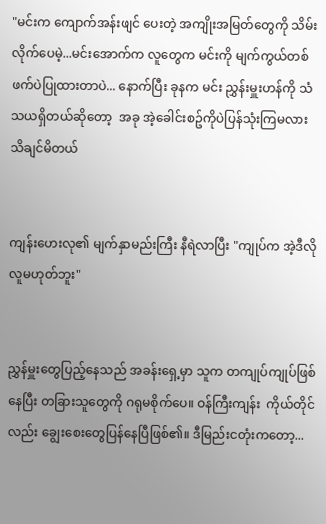"မင်းက ကျောက်အန်းဖျင် ပေးတဲ့ အကျိုးအမြတ်တွေကို သိမ်းလိုက်ပေမဲ့...မင်းအောက်က လူတွေက မင်းကို မျက်ကွယ်တစ်ဖက်ပဲပြုထားတာပဲ... နောက်ပြီး ခုနက မင်း ညွှန်းမှူးဟန်ကို သံသယရှိတယ်ဆိုတော့  အခု အဲ့ခေါင်းစဥ်ကိုပဲပြန်သုံးကြမလား သိချင်မိတယ်


ကျန်းဟေးလု၏ မျက်နှာမည်းကြီး နီရဲလာပြီး "ကျုပ်က အဲ့ဒီလိုလူမဟုတ်ဘူး"


ညွှန်မှူးတွေပြည့်နေသည် အခန်းရှေ့မှာ သူက တကျုပ်ကျုပ်ဖြစ်နေပြီး တခြားသူတွေကို ဂရုမစိုက်ပေ။ ဝန်ကြီးကျန်း  ကိုယ်တိုင်လည်း ချွေးစေးတွေပြန်နေပြီဖြစ်၏။ ဒီမြည်းငတုံးကတော့...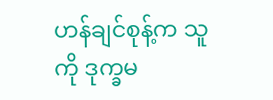ဟန်ချင်စုန့်က သူကို ဒုက္ခမ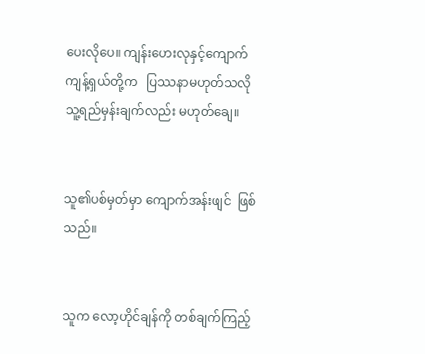ပေးလိုပေ။ ကျန်းဟေးလုနှင့်ကျောက်ကျန့်ရှယ်တို့က   ပြဿနာမဟုတ်သလို သူ့ရည်မှန်းချက်လည်း မဟုတ်ချေ။


သူ၏ပစ်မှတ်မှာ ကျောက်အန်းဖျင်  ဖြစ်သည်။


သူက လော့ဟိုင်ချန်ကို တစ်ချက်ကြည့်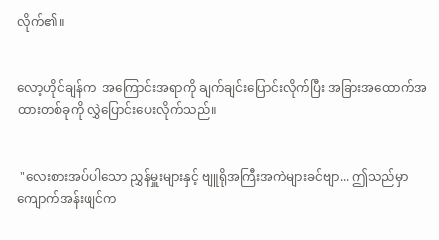လိုက်၏။


လော့ဟိုင်ချန်က  အကြောင်းအရာကို ချက်ချင်းပြောင်းလိုက်ပြီး အခြားအထောက်အထားတစ်ခုကို လွှဲပြောင်းပေးလိုက်သည်။


 "လေးစားအပ်ပါသော ညွှန်မှူးများနှင့် ဗျူရိုအကြီးအကဲများခင်ဗျာ... ဤသည်မှာ ကျောက်အန်းဖျင်က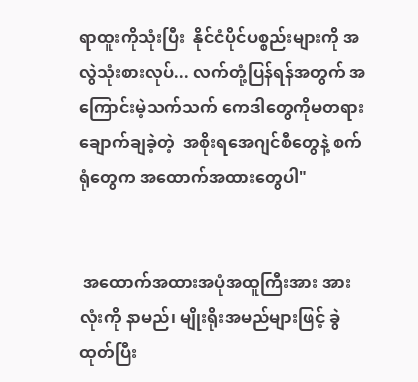ရာထူးကိုသုံးပြီး  နိုင်ငံပိုင်ပစ္စည်းများကို အလွဲသုံးစားလုပ်... လက်တုံ့ပြန်ရန်အတွက် အကြောင်းမဲ့သက်သက် ကေဒါတွေကိုမတရားချောက်ချခဲ့တဲ့  အစိုးရအေဂျင်စီတွေနဲ့ စက်ရုံတွေက အထောက်အထားတွေပါ"


 အထောက်အထားအပုံအထူကြီးအား အားလုံးကို နာမည်၊ မျိုးရိုးအမည်များဖြင့် ခွဲထုတ်ပြီး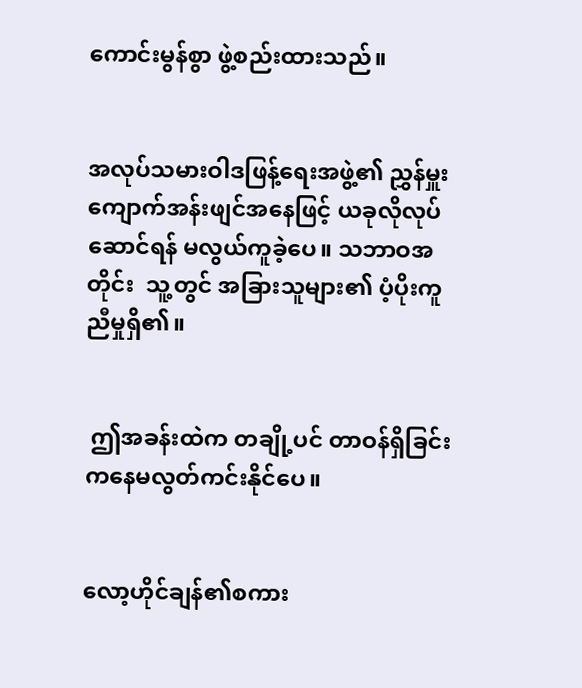ကောင်းမွန်စွာ ဖွဲ့စည်းထားသည်။


အလုပ်သမားဝါဒဖြန့်ရေးအဖွဲ့၏ ညွှန်မှူး ကျောက်အန်းဖျင်အနေဖြင့် ယခုလိုလုပ်ဆောင်ရန် မလွယ်ကူခဲ့ပေ။ သဘာဝအတိုင်း  သူ့တွင် အခြားသူများ၏ ပံ့ပိုးကူညီမှုရှိ၏။


 ဤအခန်းထဲက တချို့ပင် တာဝန်ရှိခြင်းကနေမလွတ်ကင်းနိုင်ပေ။


လော့ဟိုင်ချန်၏စကား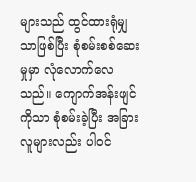များသည် ထွင်ထားရုံမျှသာဖြစ်ပြီး စုံစမ်းစစ်ဆေးမှုမှာ လုံလောက်လေသည်။ ကျောက်အန်းဖျင်ကိုသာ စုံစမ်းခဲ့ပြီး အခြားလူများလည်း ပါဝင်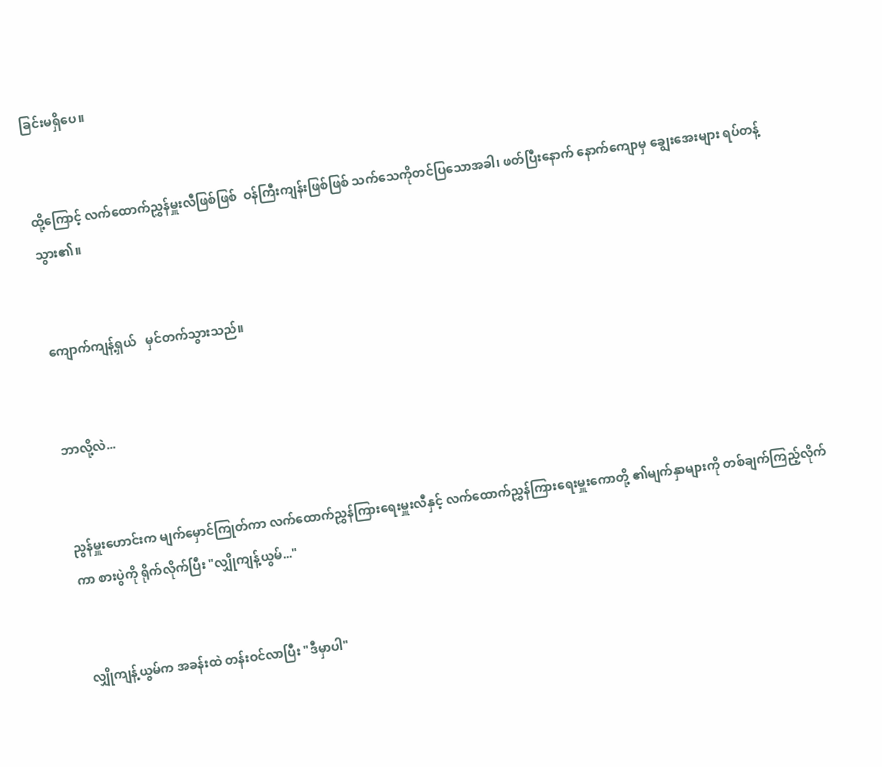ခြင်းမရှိပေ။


ထို့ကြောင့် လက်ထောက်ညွှန်မှူးလီဖြစ်ဖြစ်  ဝန်ကြီးကျန်းဖြစ်ဖြစ် သက်သေကိုတင်ပြသောအခါ၊ ဖတ်ပြီးနောက် နောက်ကျောမှ ချွေးအေးများ ရပ်တန့်သွား၏။


ကျောက်ကျန့်ရှယ်   မှင်တက်သွားသည်။


ဘာလို့လဲ...


ညွန်မှူးဟောင်းက မျက်မှောင်ကြုတ်ကာ လက်ထောက်ညွှန်ကြားရေးမှူးလီနှင့် လက်ထောက်ညွှန်ကြားရေးမှူးကောတို့ ၏မျက်နှာများကို တစ်ချက်ကြည့်လိုက်ကာ စားပွဲကို ရိုက်လိုက်ပြီး "လျှိုကျန့်ယွမ်..."


 လျှိုကျန့်ယွမ်က အခန်းထဲ တန်းဝင်လာပြီး "ဒီမှာပါ"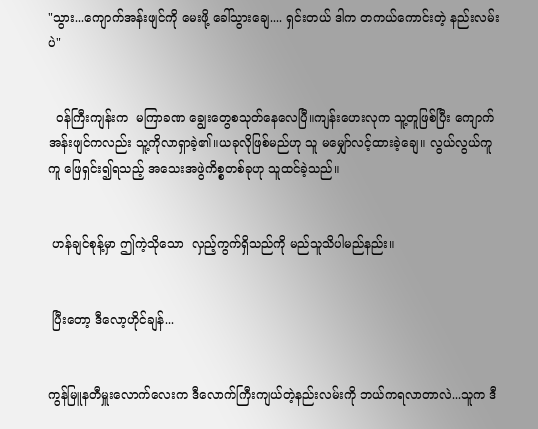"သွား...ကျောက်အန်းဖျင်ကို မေးဖို့ ခေါ်သွားချေ.... ရှင်းတယ် ဒါက တကယ်ကောင်းတဲ့ နည်းလမ်းပဲ"


  ဝန်ကြီးကျန်းက  မကြာခဏ ချွေးတွေစသုတ်နေလေပြီ။ကျန်းဟေးလုက သူ့တူဖြစ်ပြီး ကျောက်အန်းဖျင်ကလည်း သူ့ကိုလာရှာခဲ့၏။ယခုလိုဖြစ်မည်ဟု သူ မမျှော်လင့်ထားခဲ့ချေ။ လွယ်လွယ်ကူကူ ဖြေရှင်း၍ရသည့် အသေးအဖွဲကိစ္စတစ်ခုဟု သူထင်ခဲ့သည်။


 ဟန်ချင်စုန့်မှာ ဤကဲ့သိုသော  လှည့်ကွက်ရှိသည်ကို မည်သူသိပါမည်နည်း။


 ပြီးတော့ ဒီလော့ဟိုင်ချန်...


ကွန်မြူနတီမှူးလောက်လေးက ဒီလောက်ကြီးကျယ်တဲ့နည်းလမ်းကို ဘယ်ကရလာတာလဲ...သူက ဒီ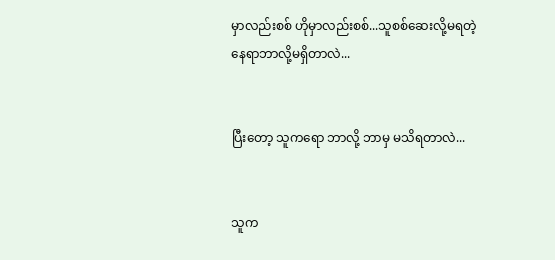မှာလည်းစစ် ဟိုမှာလည်းစစ်...သူစစ်ဆေးလို့မရတဲ့နေရာဘာလို့မရှိတာလဲ...


ပြီးတော့ သူကရော ဘာလို့ ဘာမှ မသိရတာလဲ...


သူက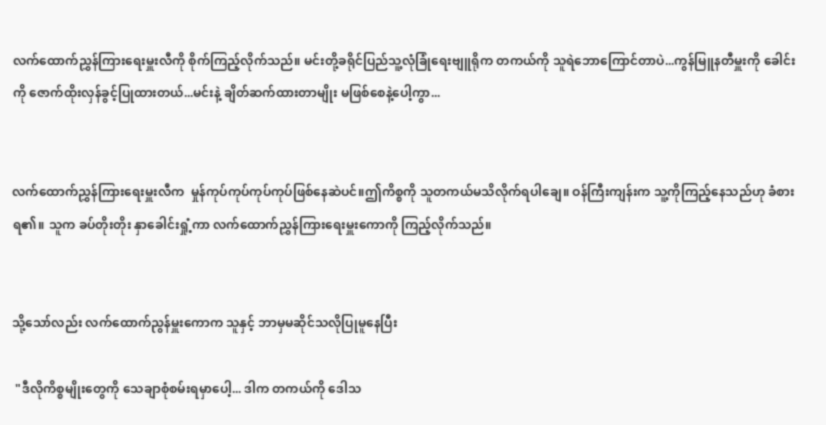လက်ထောက်ညွှန်ကြားရေးမှူးလီကို စိုက်ကြည့်လိုက်သည်။ မင်းတို့ခရိုင်ပြည်သူ့လုံခြုံရေးဗျူရိုက တကယ်ကို သူရဲဘောကြောင်တာပဲ...ကွန်မြူနတီမှူးကို ခေါင်းကို ဇောက်ထိုးလှန်ခွင့်ပြုထားတယ်...မင်းနဲ့ ချိတ်ဆက်ထားတာမျိုး မဖြစ်စေနဲ့ပေါ့ကွာ...


လက်ထောက်ညွှန်ကြားရေးမှူးလီက  မှုန်ကုပ်ကုပ်ကုပ်ကုပ်ဖြစ်နေဆဲပင်။ဤကိစ္စကို သူတကယ်မသိလိုက်ရပါချေ။ ဝန်ကြီးကျန်းက သူ့ကိုကြည့်နေသည်ဟု ခံစားရ၏။ သူက ခပ်တိုးတိုး နှာခေါင်းရှုံ့ကာ လက်ထောက်ညွှန်ကြားရေးမှူးကောကို ကြည့်လိုက်သည်။


သို့သော်လည်း လက်ထောက်ညွန်မှူးကောက သူနှင့် ဘာမှမဆိုင်သလိုပြုမူနေပြီး

 "ဒီလိုကိစ္စမျိုးတွေကို သေချာစုံစမ်းရမှာပေါ့... ဒါက တကယ်ကို ဒေါသ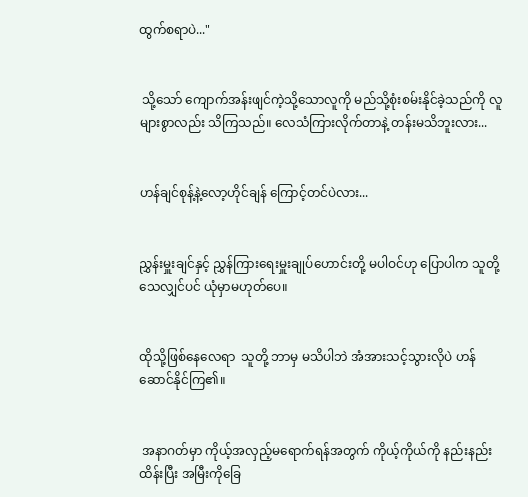ထွက်စရာပဲ..."


 သို့သော် ကျောက်အန်းဖျင်ကဲ့သို့သောလူကို မည်သို့စုံးစမ်းနိုင်ခဲ့သည်ကို လူများစွာလည်း သိကြသည်။ လေသံကြားလိုက်တာနဲ့ တန်းမသိဘူးလား...


ဟန်ချင်စုန့်နဲ့လော့ဟိုင်ချန် ကြောင့်တင်ပဲလား...


ညွှန်းမှူးချင်နှင့် ညွှန်ကြားရေးမှူးချုပ်ဟောင်းတို့ မပါဝင်ဟု ပြောပါက သူတို့သေလျှင်ပင် ယုံမှာမဟုတ်ပေ။


ထိုသို့ဖြစ်နေလေရာ  သူတို့ ဘာမှ မသိပါဘဲ အံအားသင့်သွားလိုပဲ ဟန်ဆောင်နိုင်ကြ၏။


 အနာဂတ်မှာ ကိုယ့်အလှည့်မရောက်ရန်အတွက် ကိုယ့်ကိုယ်ကို နည်းနည်းထိန်းပြီး အမြီးကိုခြေ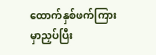ထောက်နှစ်ဖက်ကြားမှာညှပ်ပြီး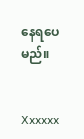နေရပေမည်။


Xxxxxx